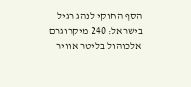הסף החוקי לנהג רגיל בישראל: 240 מיקרוגרם אלכוהול בליטר אוויר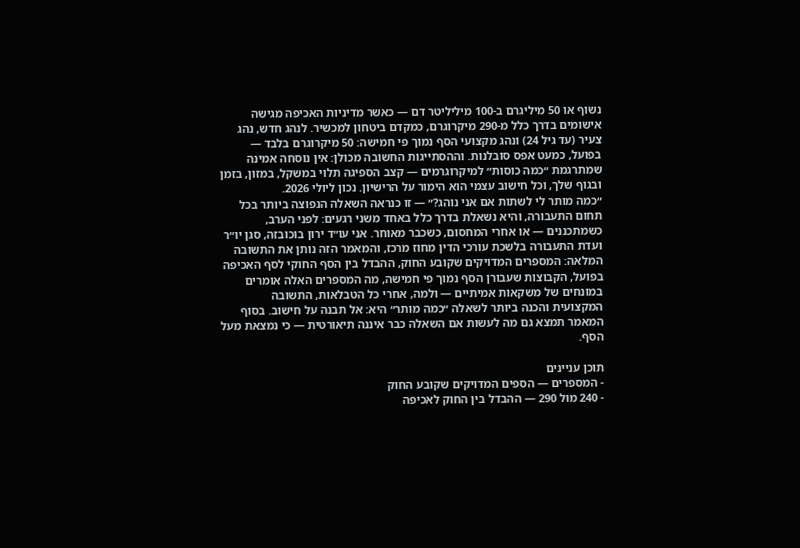נשוף או 50 מיליגרם ב-100 מיליליטר דם — כאשר מדיניות האכיפה מגישה אישומים בדרך כלל מ-290 מיקרוגרם, כמקדם ביטחון למכשיר. לנהג חדש, נהג צעיר (עד גיל 24) ונהג מקצועי הסף נמוך פי חמישה: 50 מיקרוגרם בלבד — בפועל, כמעט אפס סובלנות. וההסתייגות החשובה מכולן: אין נוסחה אמינה שמתרגמת ״כמה כוסות״ למיקרוגרמים — קצב הספיגה תלוי במשקל, במזון, בזמן ובגוף שלך, וכל חישוב עצמי הוא הימור על הרישיון. נכון ליולי 2026.
״כמה מותר לי לשתות אם אני נוהג?״ — זו כנראה השאלה הנפוצה ביותר בכל תחום התעבורה, והיא נשאלת בדרך כלל באחד משני רגעים: לפני הערב, כשמתכננים — או אחרי המחסום, כשכבר מאוחר. אני עו״ד ירון בוכובזה, סגן יו״ר ועדת התעבורה בלשכת עורכי הדין מחוז מרכז, והמאמר הזה נותן את התשובה המלאה: המספרים המדויקים שקובע החוק, ההבדל בין הסף החוקי לסף האכיפה בפועל, הקבוצות שעבורן הסף נמוך פי חמישה, מה המספרים האלה אומרים במונחים של משקאות אמיתיים — ולמה, אחרי כל הטבלאות, התשובה המקצועית והכנה ביותר לשאלה ״כמה מותר״ היא: אל תבנה על חישוב. בסוף המאמר תמצא גם מה לעשות אם השאלה כבר איננה תיאורטית — כי נמצאת מעל הסף.

תוכן עניינים
- המספרים — הספים המדויקים שקובע החוק
- 240 מול 290 — ההבדל בין החוק לאכיפה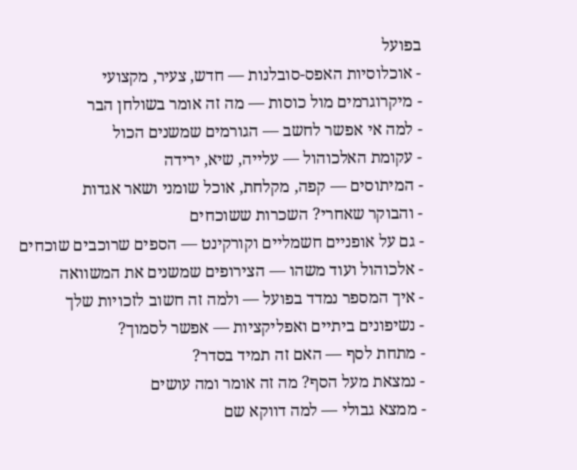בפועל
- אוכלוסיות האפס-סובלנות — חדש, צעיר, מקצועי
- מיקרוגרמים מול כוסות — מה זה אומר בשולחן הבר
- למה אי אפשר לחשב — הגורמים שמשנים הכול
- עקומת האלכוהול — עלייה, שיא, ירידה
- המיתוסים — קפה, מקלחת, אוכל שומני ושאר אגדות
- והבוקר שאחרי? השכרות ששוכחים
- גם על אופניים חשמליים וקורקינט — הספים שרוכבים שוכחים
- אלכוהול ועוד משהו — הצירופים שמשנים את המשוואה
- איך המספר נמדד בפועל — ולמה זה חשוב לזכויות שלך
- נשיפונים ביתיים ואפליקציות — אפשר לסמוך?
- מתחת לסף — האם זה תמיד בסדר?
- נמצאת מעל הסף? מה זה אומר ומה עושים
- ממצא גבולי — למה דווקא שם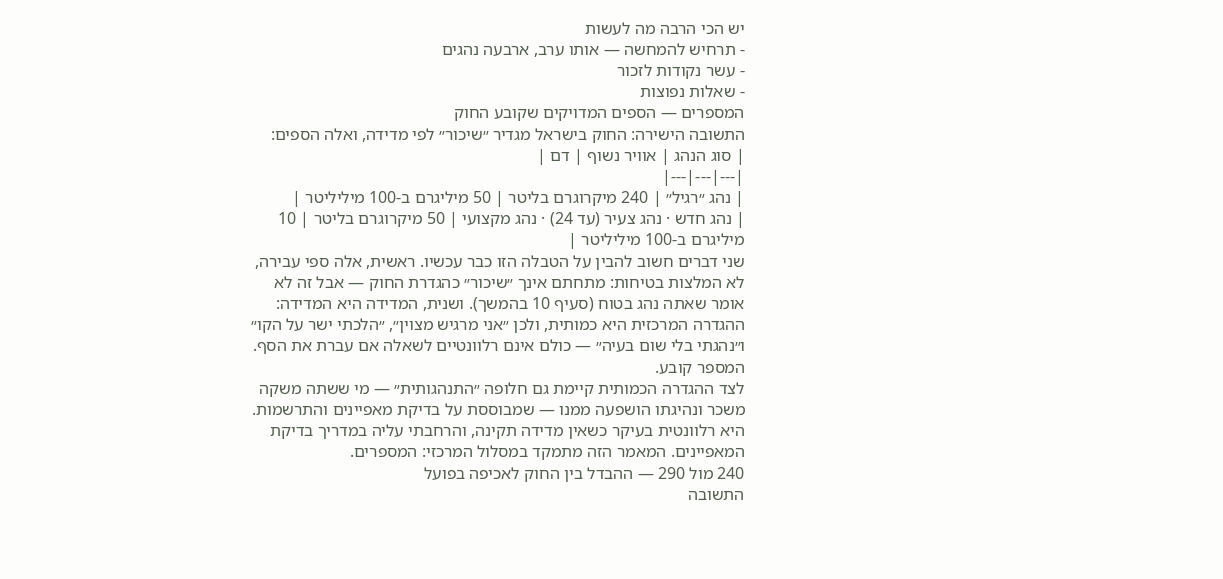יש הכי הרבה מה לעשות
- תרחיש להמחשה — אותו ערב, ארבעה נהגים
- עשר נקודות לזכור
- שאלות נפוצות
המספרים — הספים המדויקים שקובע החוק
התשובה הישירה: החוק בישראל מגדיר ״שיכור״ לפי מדידה, ואלה הספים:
| סוג הנהג | אוויר נשוף | דם |
|---|---|---|
| נהג ״רגיל״ | 240 מיקרוגרם בליטר | 50 מיליגרם ב-100 מיליליטר |
| נהג חדש · נהג צעיר (עד 24) · נהג מקצועי | 50 מיקרוגרם בליטר | 10 מיליגרם ב-100 מיליליטר |
שני דברים חשוב להבין על הטבלה הזו כבר עכשיו. ראשית, אלה ספי עבירה, לא המלצות בטיחות: מתחתם אינך ״שיכור״ כהגדרת החוק — אבל זה לא אומר שאתה נהג בטוח (סעיף 10 בהמשך). ושנית, המדידה היא המדידה: ההגדרה המרכזית היא כמותית, ולכן ״אני מרגיש מצוין״, ״הלכתי ישר על הקו״ ו״נהגתי בלי שום בעיה״ — כולם אינם רלוונטיים לשאלה אם עברת את הסף. המספר קובע.
לצד ההגדרה הכמותית קיימת גם חלופה ״התנהגותית״ — מי ששתה משקה משכר ונהיגתו הושפעה ממנו — שמבוססת על בדיקת מאפיינים והתרשמות. היא רלוונטית בעיקר כשאין מדידה תקינה, והרחבתי עליה במדריך בדיקת המאפיינים. המאמר הזה מתמקד במסלול המרכזי: המספרים.
240 מול 290 — ההבדל בין החוק לאכיפה בפועל
התשובה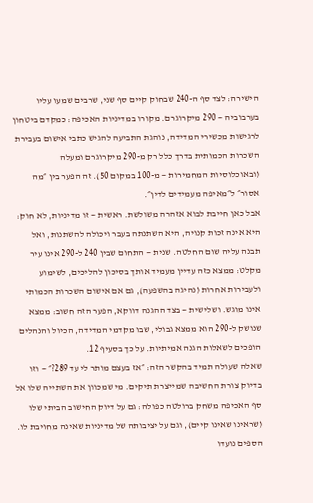הישירה: לצד סף ה-240 שבחוק קיים סף שני, שרבים שמעו עליו בערבוביה — 290 מיקרוגרם. מקורו במדיניות האכיפה: כמקדם ביטחון לרגישות מכשירי המדידה, נוהגת התביעה להגיש כתבי אישום בעבירת השכרות הכמותית בדרך כלל רק מ-290 מיקרוגרם ומעלה (ובאוכלוסיות המחמירות — מ-100 במקום 50). זה הפער בין ״מה אסור״ ל״מאיפה מעמידים לדין״.
אבל כאן חייבת לבוא אזהרה משולשת. ראשית — זו מדיניות, לא חוק: היא אינה זכות קנויה, היא השתנתה בעבר ויכולה להשתנות, ואל תבנה עליה שום החלטה. שנית — התחום שבין 240 ל-290 אינו עיר מקלט: ממצא כזה עדיין מעמיד אותך בסיכון להליכים, לשימוע ולעבירות אחרות (נהיגה בהשפעה), גם אם אישום השכרות הכמותי אינו מוגש. ושלישית — בצד ההגנה דווקא, הפער הזה חשוב: ממצא שנושק ל-290 הוא ממצא גבולי, שבו מקדמי המדידה, הכיול והנהלים הופכים לשאלות הגנה אמיתיות. על כך בסעיף 12.
שאלה שעולה תמיד בהקשר הזה: ״אז בעצם מותר לי עד 289?״ — וזו בדיוק צורת החשיבה שמייצרת תיקים. מי שמכוון את השתייה שלו אל סף האכיפה משחק ברולטה כפולה: גם על דיוק החישוב הביתי שלו (שראינו שאינו קיים), וגם על יציבותה של מדיניות שאינה מחויבת לו. הספים נועדו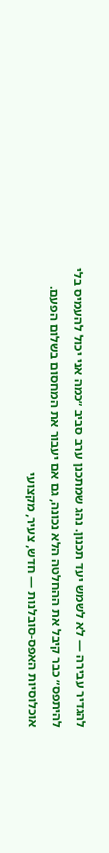להגדיר עבירה — לא לשמש יעד תכנון. נהג שמתכנן ערב סביב ״כמה אני יכול להעמיס בלי להיתפס״ כבר קיבל את ההחלטה הלא נכונה, גם אם יעבור את המחסום בשלום הפעם.
אוכלוסיות האפס-סובלנות — חדש, צעיר, מקצועי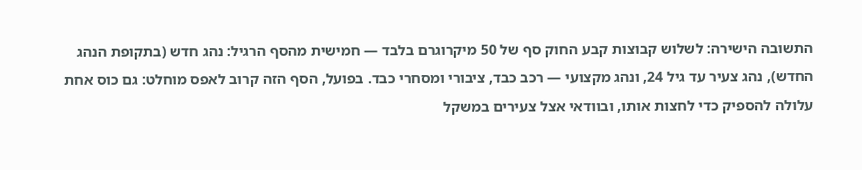התשובה הישירה: לשלוש קבוצות קבע החוק סף של 50 מיקרוגרם בלבד — חמישית מהסף הרגיל: נהג חדש (בתקופת הנהג החדש), נהג צעיר עד גיל 24, ונהג מקצועי — רכב כבד, ציבורי ומסחרי כבד. בפועל, הסף הזה קרוב לאפס מוחלט: גם כוס אחת עלולה להספיק כדי לחצות אותו, ובוודאי אצל צעירים במשקל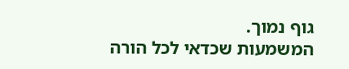גוף נמוך.
המשמעות שכדאי לכל הורה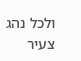ולכל נהג צעיר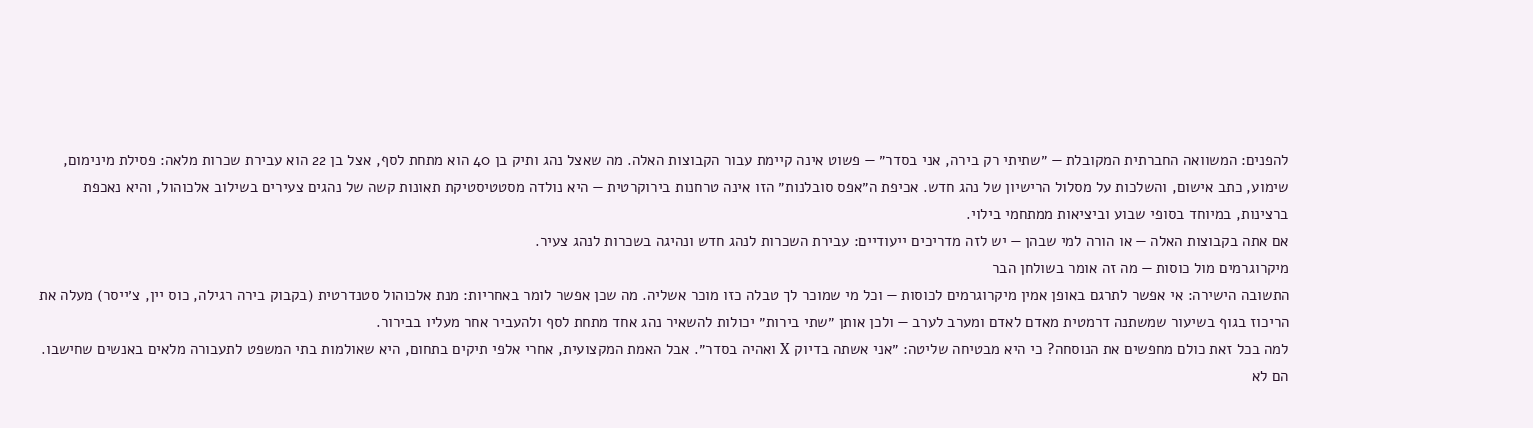להפנים: המשוואה החברתית המקובלת — ״שתיתי רק בירה, אני בסדר״ — פשוט אינה קיימת עבור הקבוצות האלה. מה שאצל נהג ותיק בן 40 הוא מתחת לסף, אצל בן 22 הוא עבירת שכרות מלאה: פסילת מינימום, שימוע, כתב אישום, והשלכות על מסלול הרישיון של נהג חדש. אכיפת ה״אפס סובלנות״ הזו אינה טרחנות בירוקרטית — היא נולדה מסטטיסטיקת תאונות קשה של נהגים צעירים בשילוב אלכוהול, והיא נאכפת ברצינות, במיוחד בסופי שבוע וביציאות ממתחמי בילוי.
אם אתה בקבוצות האלה — או הורה למי שבהן — יש לזה מדריכים ייעודיים: עבירת השכרות לנהג חדש ונהיגה בשכרות לנהג צעיר.
מיקרוגרמים מול כוסות — מה זה אומר בשולחן הבר
התשובה הישירה: אי אפשר לתרגם באופן אמין מיקרוגרמים לכוסות — וכל מי שמוכר לך טבלה כזו מוכר אשליה. מה שכן אפשר לומר באחריות: מנת אלכוהול סטנדרטית (בקבוק בירה רגילה, כוס יין, צ׳ייסר) מעלה את הריכוז בגוף בשיעור שמשתנה דרמטית מאדם לאדם ומערב לערב — ולכן אותן ״שתי בירות״ יכולות להשאיר נהג אחד מתחת לסף ולהעביר אחר מעליו בבירור.
למה בכל זאת כולם מחפשים את הנוסחה? כי היא מבטיחה שליטה: ״אני אשתה בדיוק X ואהיה בסדר״. אבל האמת המקצועית, אחרי אלפי תיקים בתחום, היא שאולמות בתי המשפט לתעבורה מלאים באנשים שחישבו. הם לא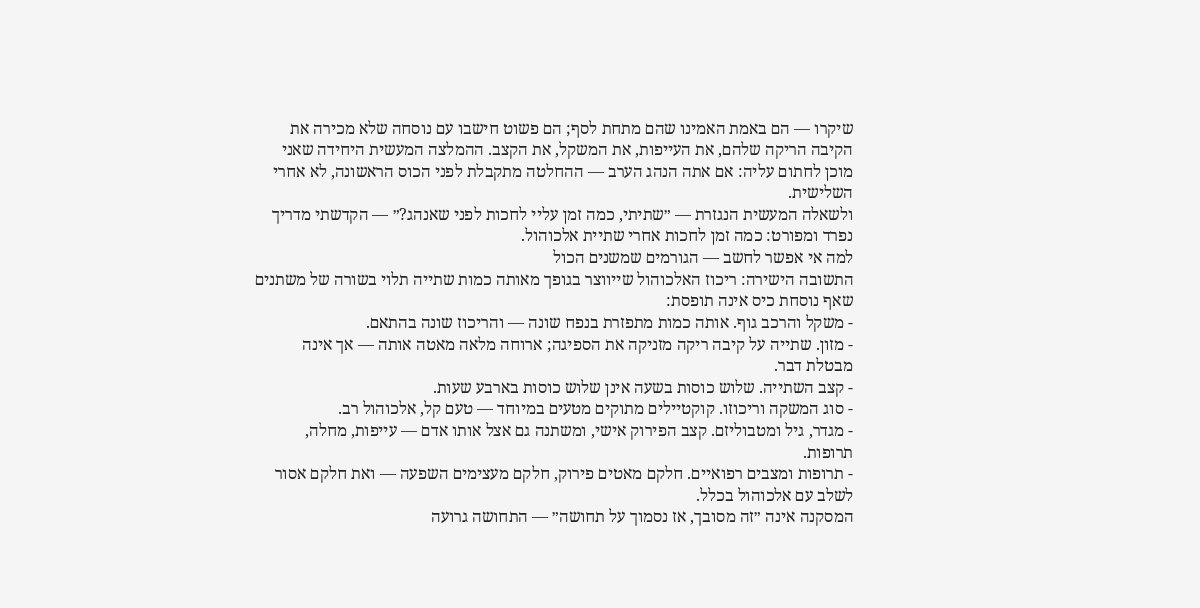שיקרו — הם באמת האמינו שהם מתחת לסף; הם פשוט חישבו עם נוסחה שלא מכירה את הקיבה הריקה שלהם, את העייפות, את המשקל, את הקצב. ההמלצה המעשית היחידה שאני מוכן לחתום עליה: אם אתה הנהג הערב — ההחלטה מתקבלת לפני הכוס הראשונה, לא אחרי השלישית.
ולשאלה המעשית הנגזרת — ״שתיתי, כמה זמן עליי לחכות לפני שאנהג?״ — הקדשתי מדריך נפרד ומפורט: כמה זמן לחכות אחרי שתיית אלכוהול.
למה אי אפשר לחשב — הגורמים שמשנים הכול
התשובה הישירה: ריכוז האלכוהול שייווצר בגופך מאותה כמות שתייה תלוי בשורה של משתנים שאף נוסחת כיס אינה תופסת:
- משקל והרכב גוף. אותה כמות מתפזרת בנפח שונה — והריכוז שונה בהתאם.
- מזון. שתייה על קיבה ריקה מזניקה את הספיגה; ארוחה מלאה מאטה אותה — אך אינה מבטלת דבר.
- קצב השתייה. שלוש כוסות בשעה אינן שלוש כוסות בארבע שעות.
- סוג המשקה וריכוזו. קוקטיילים מתוקים מטעים במיוחד — טעם קל, אלכוהול רב.
- מגדר, גיל ומטבוליזם. קצב הפירוק אישי, ומשתנה גם אצל אותו אדם — עייפות, מחלה, תרופות.
- תרופות ומצבים רפואיים. חלקם מאטים פירוק, חלקם מעצימים השפעה — ואת חלקם אסור לשלב עם אלכוהול בכלל.
המסקנה אינה ״זה מסובך, אז נסמוך על תחושה״ — התחושה גרועה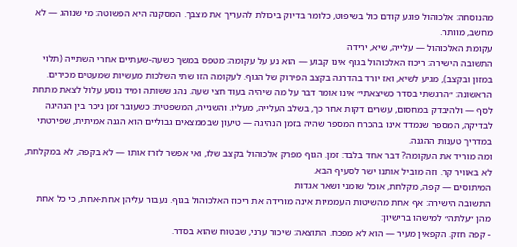מהנוסחה: אלכוהול פוגע קודם כול בשיפוט, כלומר בדיוק ביכולת להעריך את מצבך. המסקנה היא הפשוטה: מי שנוהג — לא מחשב, מוותר.
עקומת האלכוהול — עלייה, שיא, ירידה
התשובה הישירה: ריכוז האלכוהול בגוף אינו קבוע — הוא נע על עקומה: מטפס במשך כשעה-שעתיים אחרי השתייה (תלוי במזון ובקצב), מגיע לשיא, ואז יורד בהדרגה בקצב הפירוק של הגוף. לעקומה הזו שתי השלכות מעשיות שמעטים מכירים.
הראשונה: ״הרגשתי בסדר כשיצאתי״ אינו אומר דבר על מה שיהיה בעוד חצי שעה. נהג ששותה ומיד נוסע עלול לצאת מתחת לסף — ולהיבדק במחסום, עשרים דקות אחר כך, בשלב העלייה, מעליו. והשנייה, המשפטית: כשעובר זמן ניכר בין הנהיגה לבדיקה, המספר שנמדד אינו בהכרח המספר שהיה בזמן הנהיגה — טיעון שבממצאים גבוליים הוא הגנה אמיתית, שפירטתי במדריך טענות ההגנה.
ומה מוריד את העקומה? דבר אחד בלבד: זמן. הגוף מפרק אלכוהול בקצב שלו, ואי אפשר לזרז אותו — לא בקפה, לא במקלחת, לא באוויר קר. וזה מוביל אותנו ישר לסעיף הבא.
המיתוסים — קפה, מקלחת, אוכל שומני ושאר אגדות
התשובה הישירה: אף אחת מהשיטות העממיות אינה מורידה את ריכוז האלכוהול בגוף. נעבור עליהן אחת-אחת, כי כל אחת מהן ״עלתה״ למישהו ברישיון:
- קפה חזק. הקפאין מעיר — הוא לא מפכח. התוצאה: שיכור ערני, שבטוח שהוא בסדר.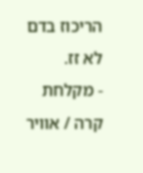הריכוז בדם לא זז.
- מקלחת קרה / אוויר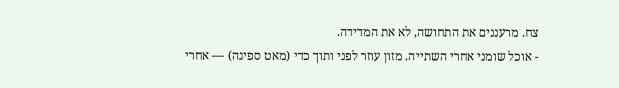צח. מרעננים את התחושה, לא את המדידה.
- אוכל שומני אחרי השתייה. מזון עוזר לפני ותוך כדי (מאט ספיגה) — אחרי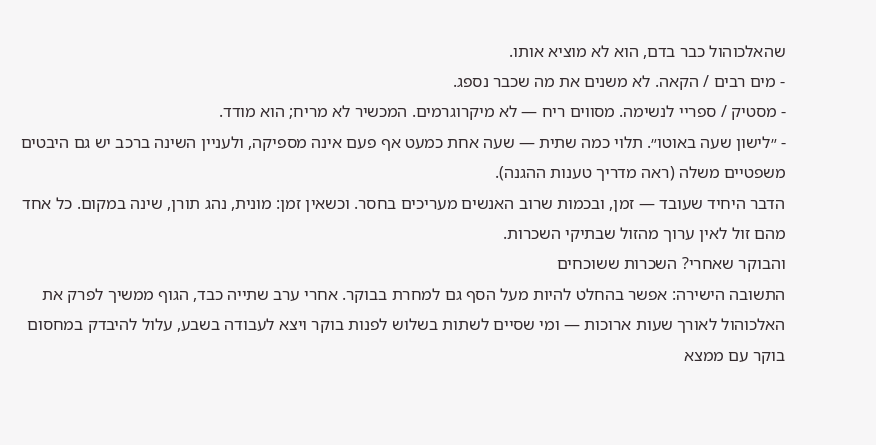שהאלכוהול כבר בדם, הוא לא מוציא אותו.
- מים רבים / הקאה. לא משנים את מה שכבר נספג.
- מסטיק / ספריי לנשימה. מסווים ריח — לא מיקרוגרמים. המכשיר לא מריח; הוא מודד.
- ״לישון שעה באוטו״. תלוי כמה שתית — שעה אחת כמעט אף פעם אינה מספיקה, ולעניין השינה ברכב יש גם היבטים משפטיים משלה (ראה מדריך טענות ההגנה).
הדבר היחיד שעובד — זמן, ובכמות שרוב האנשים מעריכים בחסר. וכשאין זמן: מונית, נהג תורן, שינה במקום. כל אחד מהם זול לאין ערוך מהזול שבתיקי השכרות.
והבוקר שאחרי? השכרות ששוכחים
התשובה הישירה: אפשר בהחלט להיות מעל הסף גם למחרת בבוקר. אחרי ערב שתייה כבד, הגוף ממשיך לפרק את האלכוהול לאורך שעות ארוכות — ומי שסיים לשתות בשלוש לפנות בוקר ויצא לעבודה בשבע, עלול להיבדק במחסום בוקר עם ממצא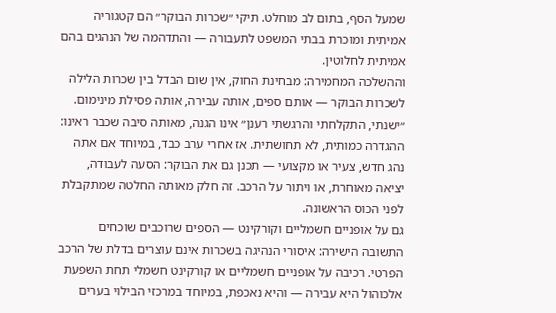שמעל הסף, בתום לב מוחלט. תיקי ״שכרות הבוקר״ הם קטגוריה אמיתית ומוכרת בבתי המשפט לתעבורה — והתדהמה של הנהגים בהם אמיתית לחלוטין.
וההשלכה המחמירה: מבחינת החוק, אין שום הבדל בין שכרות הלילה לשכרות הבוקר — אותם ספים, אותה עבירה, אותה פסילת מינימום. ״ישנתי, התקלחתי והרגשתי רענן״ אינו הגנה, מאותה סיבה שכבר ראינו: ההגדרה כמותית, לא תחושתית. אז אחרי ערב כבד, במיוחד אם אתה נהג חדש, צעיר או מקצועי — תכנן גם את הבוקר: הסעה לעבודה, יציאה מאוחרת, או ויתור על הרכב. זה חלק מאותה החלטה שמתקבלת לפני הכוס הראשונה.
גם על אופניים חשמליים וקורקינט — הספים שרוכבים שוכחים
התשובה הישירה: איסורי הנהיגה בשכרות אינם עוצרים בדלת של הרכב הפרטי. רכיבה על אופניים חשמליים או קורקינט חשמלי תחת השפעת אלכוהול היא עבירה — והיא נאכפת, במיוחד במרכזי הבילוי בערים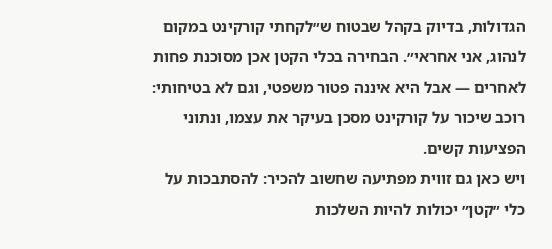הגדולות, בדיוק בקהל שבטוח ש״לקחתי קורקינט במקום לנהוג, אני אחראי״. הבחירה בכלי הקטן אכן מסוכנת פחות לאחרים — אבל היא איננה פטור משפטי, וגם לא בטיחותי: רוכב שיכור על קורקינט מסכן בעיקר את עצמו, ונתוני הפציעות קשים.
ויש כאן גם זווית מפתיעה שחשוב להכיר: להסתבכות על כלי ״קטן״ יכולות להיות השלכות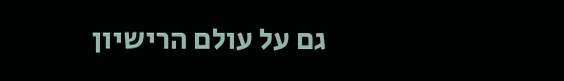גם על עולם הרישיון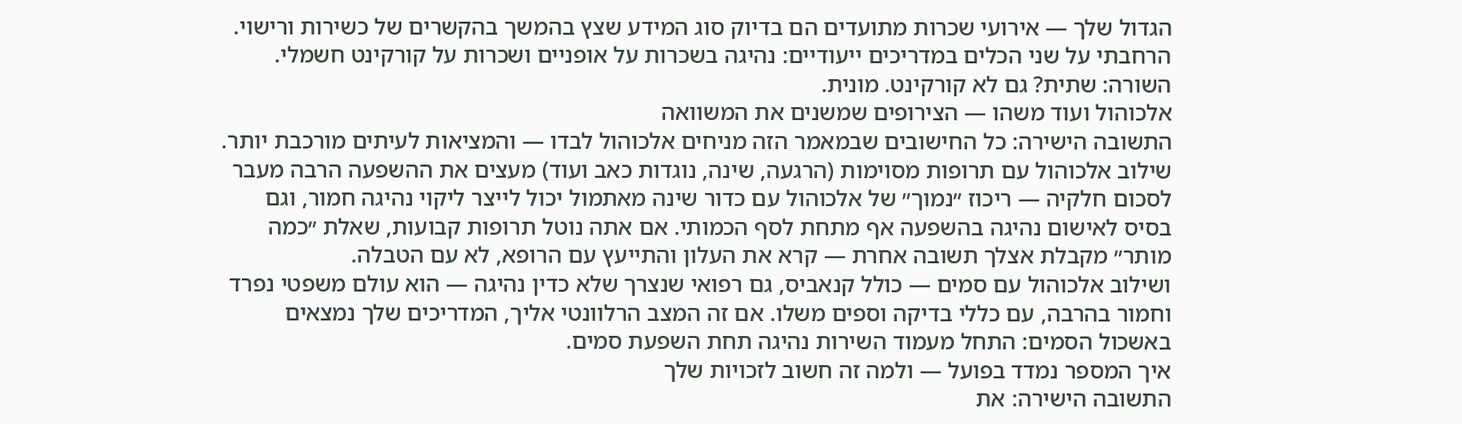הגדול שלך — אירועי שכרות מתועדים הם בדיוק סוג המידע שצץ בהמשך בהקשרים של כשירות ורישוי. הרחבתי על שני הכלים במדריכים ייעודיים: נהיגה בשכרות על אופניים ושכרות על קורקינט חשמלי. השורה: שתית? גם לא קורקינט. מונית.
אלכוהול ועוד משהו — הצירופים שמשנים את המשוואה
התשובה הישירה: כל החישובים שבמאמר הזה מניחים אלכוהול לבדו — והמציאות לעיתים מורכבת יותר. שילוב אלכוהול עם תרופות מסוימות (הרגעה, שינה, נוגדות כאב ועוד) מעצים את ההשפעה הרבה מעבר לסכום חלקיה — ריכוז ״נמוך״ של אלכוהול עם כדור שינה מאתמול יכול לייצר ליקוי נהיגה חמור, וגם בסיס לאישום נהיגה בהשפעה אף מתחת לסף הכמותי. אם אתה נוטל תרופות קבועות, שאלת ״כמה מותר״ מקבלת אצלך תשובה אחרת — קרא את העלון והתייעץ עם הרופא, לא עם הטבלה.
ושילוב אלכוהול עם סמים — כולל קנאביס, גם רפואי שנצרך שלא כדין נהיגה — הוא עולם משפטי נפרד וחמור בהרבה, עם כללי בדיקה וספים משלו. אם זה המצב הרלוונטי אליך, המדריכים שלך נמצאים באשכול הסמים: התחל מעמוד השירות נהיגה תחת השפעת סמים.
איך המספר נמדד בפועל — ולמה זה חשוב לזכויות שלך
התשובה הישירה: את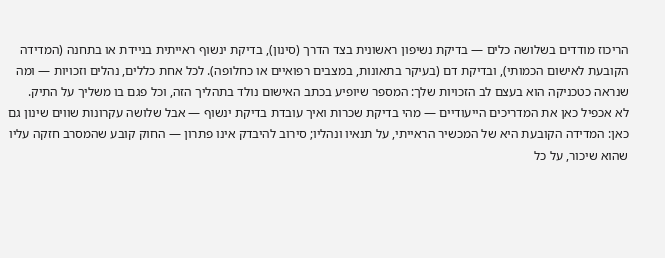הריכוז מודדים בשלושה כלים — בדיקת נשיפון ראשונית בצד הדרך (סינון), בדיקת ינשוף ראייתית בניידת או בתחנה (המדידה הקובעת לאישום הכמותי), ובדיקת דם (בעיקר בתאונות, במצבים רפואיים או כחלופה). לכל אחת כללים, נהלים וזכויות — ומה שנראה כטכניקה הוא בעצם לב הזכויות שלך: המספר שיופיע בכתב האישום נולד בתהליך הזה, וכל פגם בו משליך על התיק.
לא אכפיל כאן את המדריכים הייעודיים — מהי בדיקת שכרות ואיך עובדת בדיקת ינשוף — אבל שלושה עקרונות שווים שינון גם כאן: המדידה הקובעת היא של המכשיר הראייתי, על תנאיו ונהליו; סירוב להיבדק אינו פתרון — החוק קובע שהמסרב חזקה עליו שהוא שיכור, על כל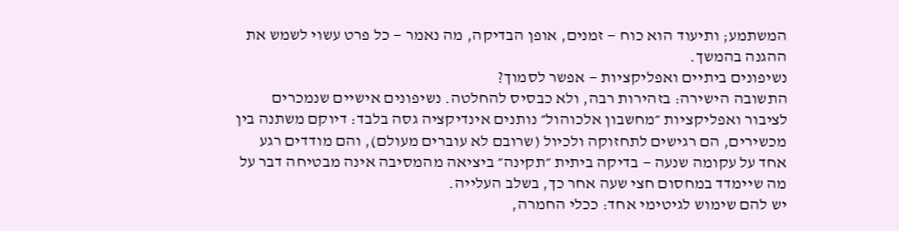המשתמע; ותיעוד הוא כוח — זמנים, אופן הבדיקה, מה נאמר — כל פרט עשוי לשמש את ההגנה בהמשך.
נשיפונים ביתיים ואפליקציות — אפשר לסמוך?
התשובה הישירה: בזהירות רבה, ולא כבסיס להחלטה. נשיפונים אישיים שנמכרים לציבור ואפליקציות ״מחשבון אלכוהול״ נותנים אינדיקציה גסה בלבד: דיוקם משתנה בין מכשירים, הם רגישים לתחזוקה ולכיול (שרובם לא עוברים מעולם), והם מודדים רגע אחד על עקומה שנעה — בדיקה ביתית ״תקינה״ ביציאה מהמסיבה אינה מבטיחה דבר על מה שיימדד במחסום חצי שעה אחר כך, בשלב העלייה.
יש להם שימוש לגיטימי אחד: ככלי החמרה,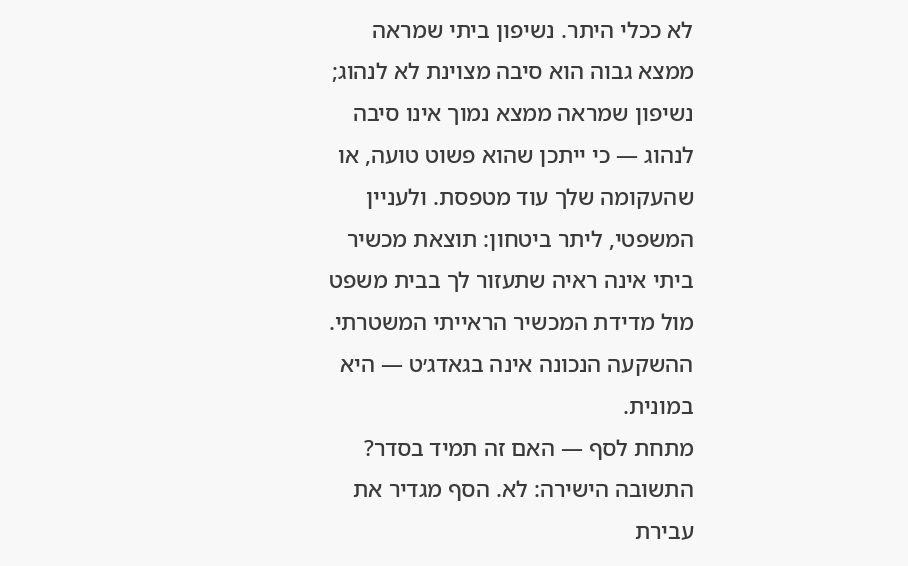לא ככלי היתר. נשיפון ביתי שמראה ממצא גבוה הוא סיבה מצוינת לא לנהוג; נשיפון שמראה ממצא נמוך אינו סיבה לנהוג — כי ייתכן שהוא פשוט טועה, או שהעקומה שלך עוד מטפסת. ולעניין המשפטי, ליתר ביטחון: תוצאת מכשיר ביתי אינה ראיה שתעזור לך בבית משפט מול מדידת המכשיר הראייתי המשטרתי. ההשקעה הנכונה אינה בגאדג׳ט — היא במונית.
מתחת לסף — האם זה תמיד בסדר?
התשובה הישירה: לא. הסף מגדיר את עבירת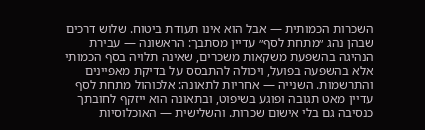השכרות הכמותית — אבל הוא אינו תעודת ביטוח. שלוש דרכים שבהן נהג ״מתחת לסף״ עדיין מסתבך: הראשונה — עבירת הנהיגה בהשפעת משקאות משכרים, שאינה תלויה בסף הכמותי אלא בהשפעה בפועל, ויכולה להתבסס על בדיקת מאפיינים והתרשמות. השנייה — אחריות לתאונה: אלכוהול מתחת לסף עדיין מאט תגובה ופוגע בשיפוט, ובתאונה הוא ייזקף לחובתך כנסיבה גם בלי אישום שכרות. והשלישית — האוכלוסיות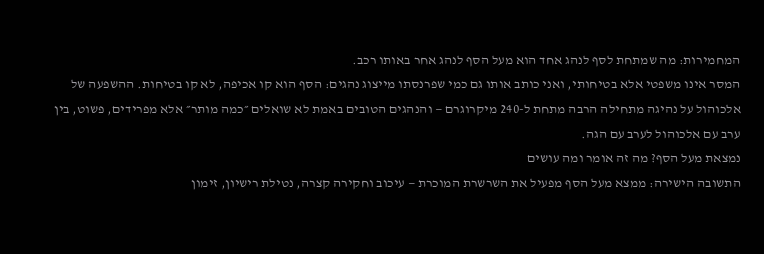המחמירות: מה שמתחת לסף לנהג אחד הוא מעל הסף לנהג אחר באותו רכב.
המסר אינו משפטי אלא בטיחותי, ואני כותב אותו גם כמי שפרנסתו מייצוג נהגים: הסף הוא קו אכיפה, לא קו בטיחות. ההשפעה של אלכוהול על נהיגה מתחילה הרבה מתחת ל-240 מיקרוגרם — והנהגים הטובים באמת לא שואלים ״כמה מותר״ אלא מפרידים, פשוט, בין ערב עם אלכוהול לערב עם הגה.
נמצאת מעל הסף? מה זה אומר ומה עושים
התשובה הישירה: ממצא מעל הסף מפעיל את השרשרת המוכרת — עיכוב וחקירה קצרה, נטילת רישיון, זימון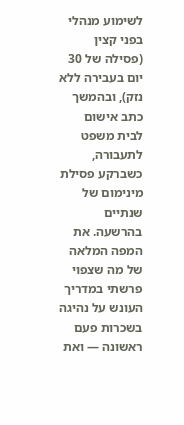לשימוע מנהלי בפני קצין (פסילה של 30 יום בעבירה ללא נזק), ובהמשך כתב אישום לבית משפט לתעבורה, כשברקע פסילת מינימום של שנתיים בהרשעה. את המפה המלאה של מה שצפוי פרשתי במדריך העונש על נהיגה בשכרות פעם ראשונה — ואת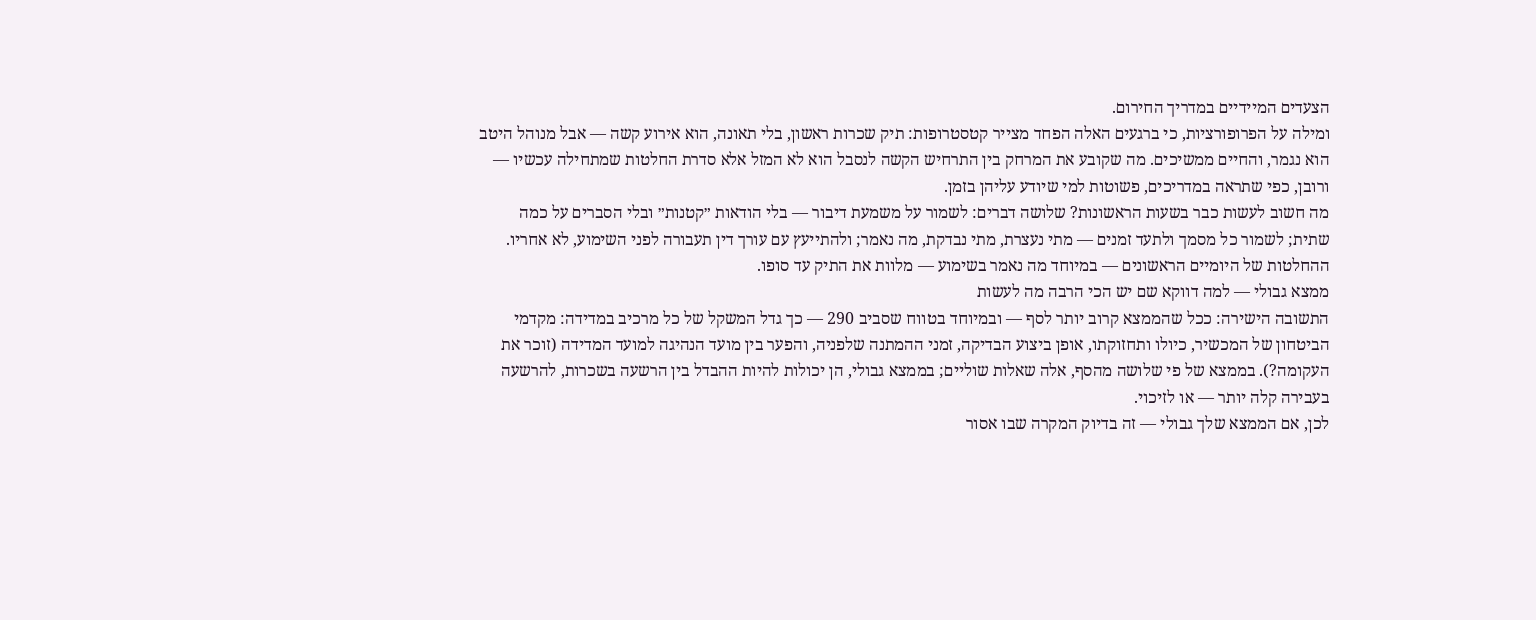הצעדים המיידיים במדריך החירום.
ומילה על הפרופורציות, כי ברגעים האלה הפחד מצייר קטסטרופות: תיק שכרות ראשון, בלי תאונה, הוא אירוע קשה — אבל מנוהל היטב הוא נגמר, והחיים ממשיכים. מה שקובע את המרחק בין התרחיש הקשה לנסבל הוא לא המזל אלא סדרת החלטות שמתחילה עכשיו — ורובן, כפי שתראה במדריכים, פשוטות למי שיודע עליהן בזמן.
מה חשוב לעשות כבר בשעות הראשונות? שלושה דברים: לשמור על משמעת דיבור — בלי הודאות ״קטנות״ ובלי הסברים על כמה שתית; לשמור כל מסמך ולתעד זמנים — מתי נעצרת, מתי נבדקת, מה נאמר; ולהתייעץ עם עורך דין תעבורה לפני השימוע, לא אחריו. ההחלטות של היומיים הראשונים — במיוחד מה נאמר בשימוע — מלוות את התיק עד סופו.
ממצא גבולי — למה דווקא שם יש הכי הרבה מה לעשות
התשובה הישירה: ככל שהממצא קרוב יותר לסף — ובמיוחד בטווח שסביב 290 — כך גדל המשקל של כל מרכיב במדידה: מקדמי הביטחון של המכשיר, כיולו ותחזוקתו, אופן ביצוע הבדיקה, זמני ההמתנה שלפניה, והפער בין מועד הנהיגה למועד המדידה (זוכר את העקומה?). בממצא של פי שלושה מהסף, אלה שאלות שוליים; בממצא גבולי, הן יכולות להיות ההבדל בין הרשעה בשכרות, להרשעה בעבירה קלה יותר — או לזיכוי.
לכן, אם הממצא שלך גבולי — זה בדיוק המקרה שבו אסור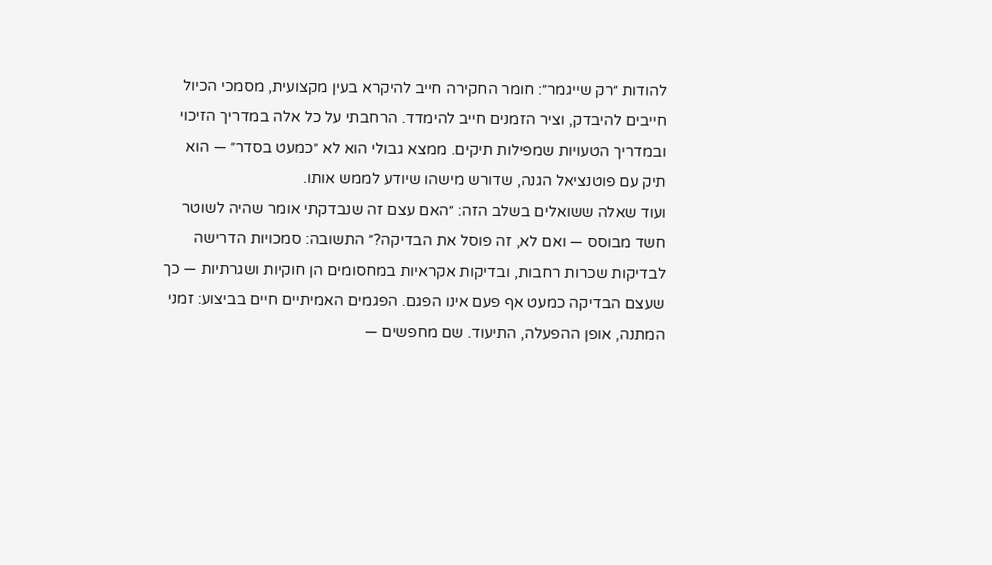להודות ״רק שייגמר״: חומר החקירה חייב להיקרא בעין מקצועית, מסמכי הכיול חייבים להיבדק, וציר הזמנים חייב להימדד. הרחבתי על כל אלה במדריך הזיכוי ובמדריך הטעויות שמפילות תיקים. ממצא גבולי הוא לא ״כמעט בסדר״ — הוא תיק עם פוטנציאל הגנה, שדורש מישהו שיודע לממש אותו.
ועוד שאלה ששואלים בשלב הזה: ״האם עצם זה שנבדקתי אומר שהיה לשוטר חשד מבוסס — ואם לא, זה פוסל את הבדיקה?״ התשובה: סמכויות הדרישה לבדיקות שכרות רחבות, ובדיקות אקראיות במחסומים הן חוקיות ושגרתיות — כך שעצם הבדיקה כמעט אף פעם אינו הפגם. הפגמים האמיתיים חיים בביצוע: זמני המתנה, אופן ההפעלה, התיעוד. שם מחפשים —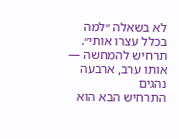לא בשאלה ״למה בכלל עצרו אותי״.
תרחיש להמחשה — אותו ערב, ארבעה נהגים
התרחיש הבא הוא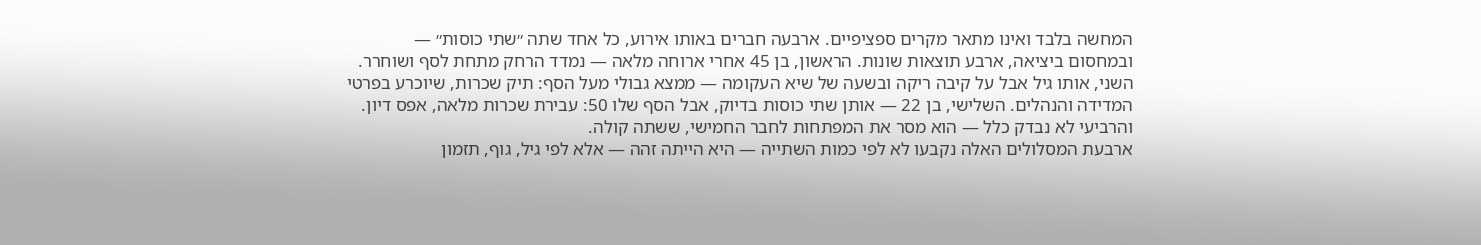המחשה בלבד ואינו מתאר מקרים ספציפיים. ארבעה חברים באותו אירוע, כל אחד שתה ״שתי כוסות״ — ובמחסום ביציאה, ארבע תוצאות שונות. הראשון, בן 45 אחרי ארוחה מלאה — נמדד הרחק מתחת לסף ושוחרר. השני, אותו גיל אבל על קיבה ריקה ובשעה של שיא העקומה — ממצא גבולי מעל הסף: תיק שכרות, שיוכרע בפרטי המדידה והנהלים. השלישי, בן 22 — אותן שתי כוסות בדיוק, אבל הסף שלו 50: עבירת שכרות מלאה, אפס דיון. והרביעי לא נבדק כלל — הוא מסר את המפתחות לחבר החמישי, ששתה קולה.
ארבעת המסלולים האלה נקבעו לא לפי כמות השתייה — היא הייתה זהה — אלא לפי גיל, גוף, תזמון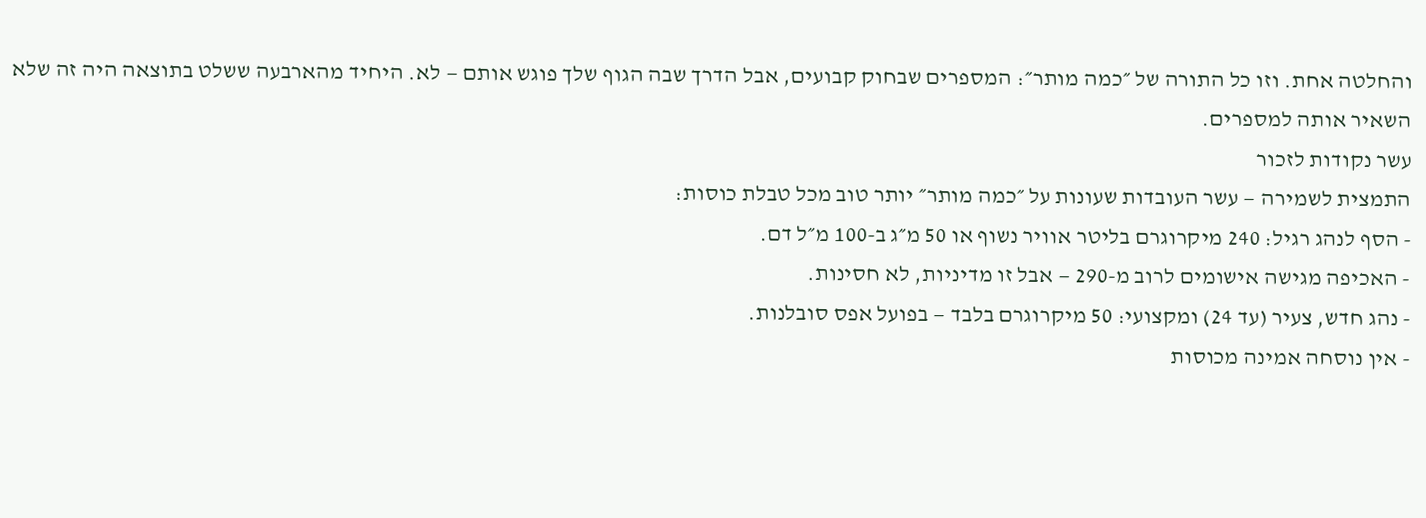והחלטה אחת. וזו כל התורה של ״כמה מותר״: המספרים שבחוק קבועים, אבל הדרך שבה הגוף שלך פוגש אותם — לא. היחיד מהארבעה ששלט בתוצאה היה זה שלא השאיר אותה למספרים.
עשר נקודות לזכור
התמצית לשמירה — עשר העובדות שעונות על ״כמה מותר״ יותר טוב מכל טבלת כוסות:
- הסף לנהג רגיל: 240 מיקרוגרם בליטר אוויר נשוף או 50 מ״ג ב-100 מ״ל דם.
- האכיפה מגישה אישומים לרוב מ-290 — אבל זו מדיניות, לא חסינות.
- נהג חדש, צעיר (עד 24) ומקצועי: 50 מיקרוגרם בלבד — בפועל אפס סובלנות.
- אין נוסחה אמינה מכוסות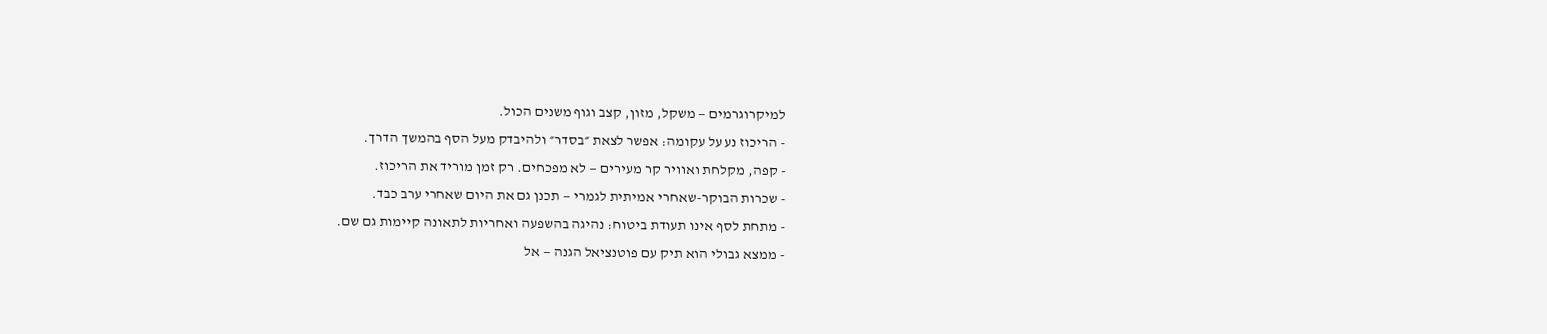למיקרוגרמים — משקל, מזון, קצב וגוף משנים הכול.
- הריכוז נע על עקומה: אפשר לצאת ״בסדר״ ולהיבדק מעל הסף בהמשך הדרך.
- קפה, מקלחת ואוויר קר מעירים — לא מפכחים. רק זמן מוריד את הריכוז.
- שכרות הבוקר-שאחרי אמיתית לגמרי — תכנן גם את היום שאחרי ערב כבד.
- מתחת לסף אינו תעודת ביטוח: נהיגה בהשפעה ואחריות לתאונה קיימות גם שם.
- ממצא גבולי הוא תיק עם פוטנציאל הגנה — אל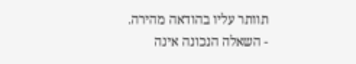תוותר עליו בהודאה מהירה.
- השאלה הנכונה אינה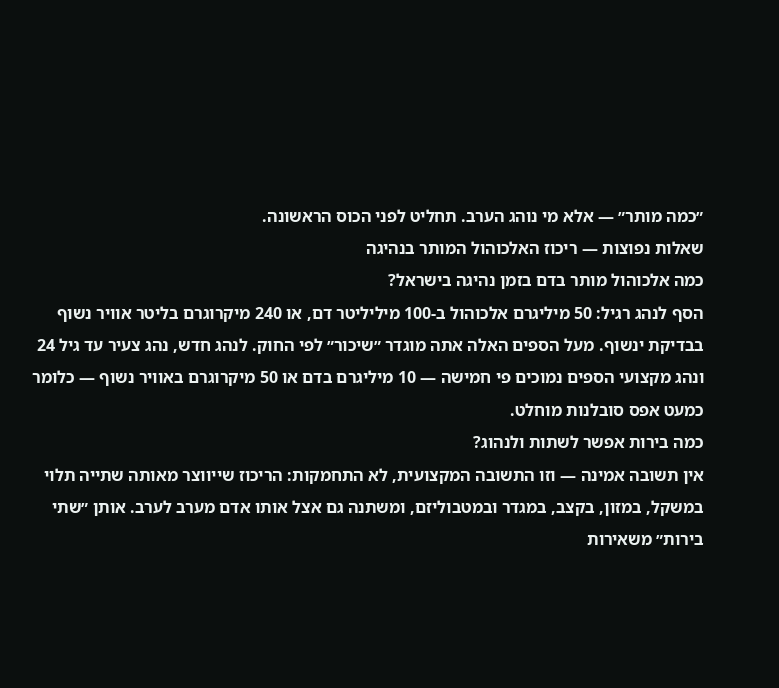״כמה מותר״ — אלא מי נוהג הערב. תחליט לפני הכוס הראשונה.
שאלות נפוצות — ריכוז האלכוהול המותר בנהיגה
כמה אלכוהול מותר בדם בזמן נהיגה בישראל?
הסף לנהג רגיל: 50 מיליגרם אלכוהול ב-100 מיליליטר דם, או 240 מיקרוגרם בליטר אוויר נשוף בבדיקת ינשוף. מעל הספים האלה אתה מוגדר ״שיכור״ לפי החוק. לנהג חדש, נהג צעיר עד גיל 24 ונהג מקצועי הספים נמוכים פי חמישה — 10 מיליגרם בדם או 50 מיקרוגרם באוויר נשוף — כלומר כמעט אפס סובלנות מוחלט.
כמה בירות אפשר לשתות ולנהוג?
אין תשובה אמינה — וזו התשובה המקצועית, לא התחמקות: הריכוז שייווצר מאותה שתייה תלוי במשקל, במזון, בקצב, במגדר ובמטבוליזם, ומשתנה גם אצל אותו אדם מערב לערב. אותן ״שתי בירות״ משאירות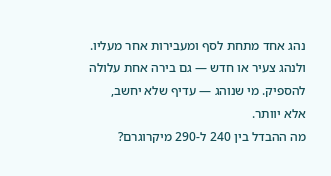נהג אחד מתחת לסף ומעבירות אחר מעליו. ולנהג צעיר או חדש — גם בירה אחת עלולה להספיק. מי שנוהג — עדיף שלא יחשב, אלא יוותר.
מה ההבדל בין 240 ל-290 מיקרוגרם?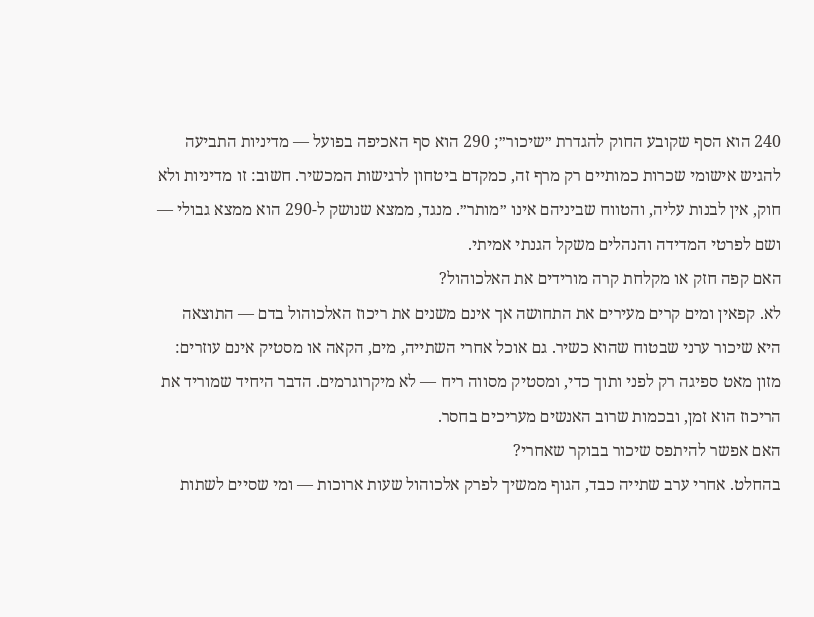240 הוא הסף שקובע החוק להגדרת ״שיכור״; 290 הוא סף האכיפה בפועל — מדיניות התביעה להגיש אישומי שכרות כמותיים רק מרף זה, כמקדם ביטחון לרגישות המכשיר. חשוב: זו מדיניות ולא חוק, אין לבנות עליה, והטווח שביניהם אינו ״מותר״. מנגד, ממצא שנושק ל-290 הוא ממצא גבולי — ושם לפרטי המדידה והנהלים משקל הגנתי אמיתי.
האם קפה חזק או מקלחת קרה מורידים את האלכוהול?
לא. קפאין ומים קרים מעירים את התחושה אך אינם משנים את ריכוז האלכוהול בדם — התוצאה היא שיכור ערני שבטוח שהוא כשיר. גם אוכל אחרי השתייה, מים, הקאה או מסטיק אינם עוזרים: מזון מאט ספיגה רק לפני ותוך כדי, ומסטיק מסווה ריח — לא מיקרוגרמים. הדבר היחיד שמוריד את הריכוז הוא זמן, ובכמות שרוב האנשים מעריכים בחסר.
האם אפשר להיתפס שיכור בבוקר שאחרי?
בהחלט. אחרי ערב שתייה כבד, הגוף ממשיך לפרק אלכוהול שעות ארוכות — ומי שסיים לשתות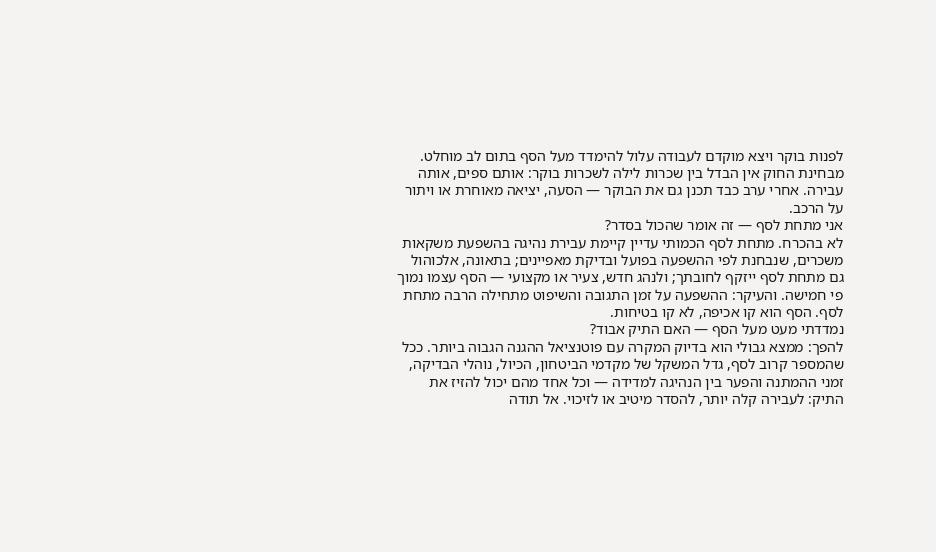לפנות בוקר ויצא מוקדם לעבודה עלול להימדד מעל הסף בתום לב מוחלט. מבחינת החוק אין הבדל בין שכרות לילה לשכרות בוקר: אותם ספים, אותה עבירה. אחרי ערב כבד תכנן גם את הבוקר — הסעה, יציאה מאוחרת או ויתור על הרכב.
אני מתחת לסף — זה אומר שהכול בסדר?
לא בהכרח. מתחת לסף הכמותי עדיין קיימת עבירת נהיגה בהשפעת משקאות משכרים, שנבחנת לפי ההשפעה בפועל ובדיקת מאפיינים; בתאונה, אלכוהול גם מתחת לסף ייזקף לחובתך; ולנהג חדש, צעיר או מקצועי — הסף עצמו נמוך פי חמישה. והעיקר: ההשפעה על זמן התגובה והשיפוט מתחילה הרבה מתחת לסף. הסף הוא קו אכיפה, לא קו בטיחות.
נמדדתי מעט מעל הסף — האם התיק אבוד?
להפך: ממצא גבולי הוא בדיוק המקרה עם פוטנציאל ההגנה הגבוה ביותר. ככל שהמספר קרוב לסף, גדל המשקל של מקדמי הביטחון, הכיול, נוהלי הבדיקה, זמני ההמתנה והפער בין הנהיגה למדידה — וכל אחד מהם יכול להזיז את התיק: לעבירה קלה יותר, להסדר מיטיב או לזיכוי. אל תודה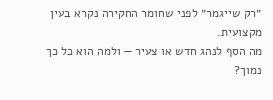״רק שייגמר״ לפני שחומר החקירה נקרא בעין מקצועית.
מה הסף לנהג חדש או צעיר — ולמה הוא כל כך נמוך?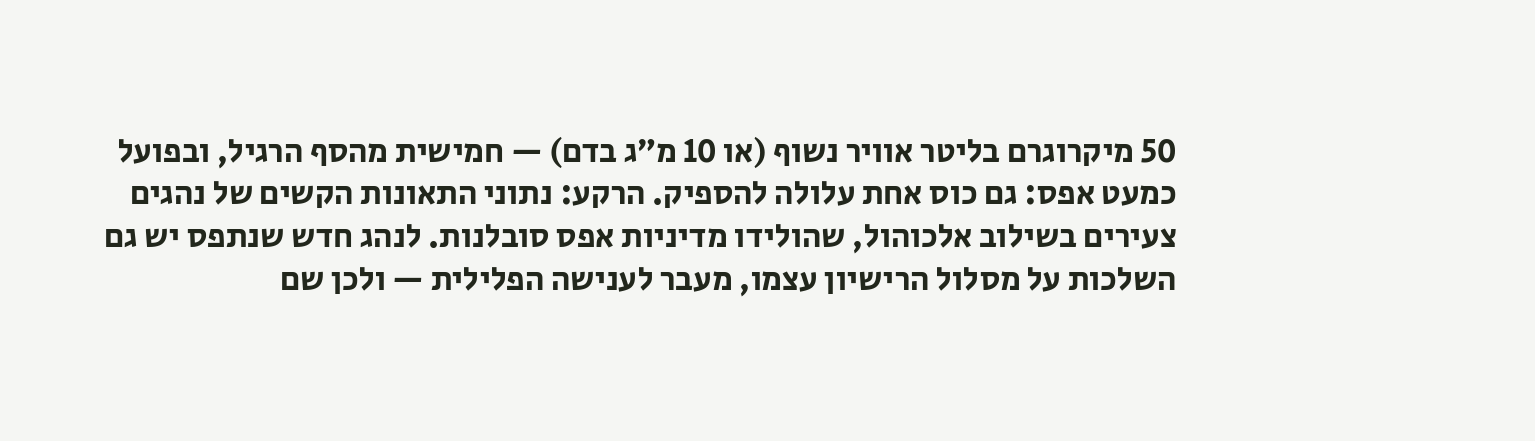50 מיקרוגרם בליטר אוויר נשוף (או 10 מ״ג בדם) — חמישית מהסף הרגיל, ובפועל כמעט אפס: גם כוס אחת עלולה להספיק. הרקע: נתוני התאונות הקשים של נהגים צעירים בשילוב אלכוהול, שהולידו מדיניות אפס סובלנות. לנהג חדש שנתפס יש גם השלכות על מסלול הרישיון עצמו, מעבר לענישה הפלילית — ולכן שם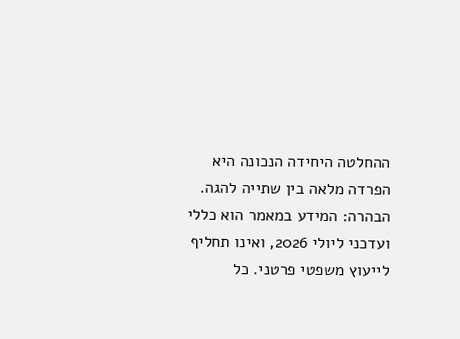ההחלטה היחידה הנכונה היא הפרדה מלאה בין שתייה להגה.
הבהרה: המידע במאמר הוא כללי ועדכני ליולי 2026, ואינו תחליף לייעוץ משפטי פרטני. כל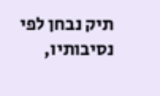תיק נבחן לפי נסיבותיו,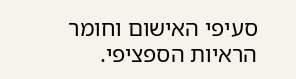סעיפי האישום וחומר הראיות הספציפי.